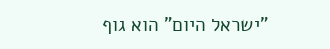"ישראל היום" הוא גוף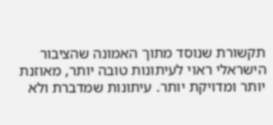תקשורת שנוסד מתוך האמונה שהציבור הישראלי ראוי לעיתונות טובה יותר, מאוזנת יותר ומדויקת יותר. עיתונות שמדברת ולא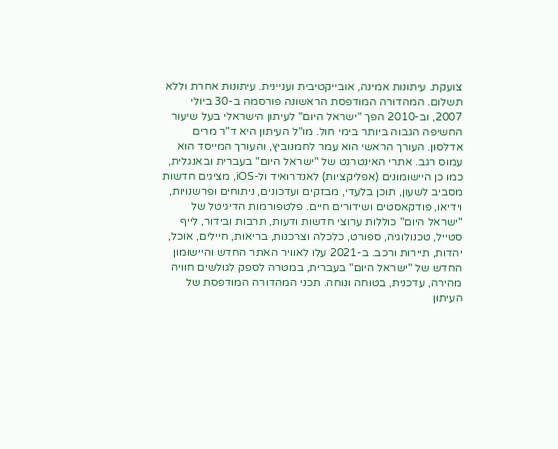צועקת. עיתונות אמינה, אובייקטיבית ועניינית. עיתונות אחרת וללא תשלום. המהדורה המודפסת הראשונה פורסמה ב-30 ביולי 2007, וב-2010 הפך "ישראל היום" לעיתון הישראלי בעל שיעור החשיפה הגבוה ביותר בימי חול. מו"ל העיתון היא ד"ר מרים אדלסון. העורך הראשי הוא עמר לחמנוביץ, והעורך המייסד הוא עמוס רגב. אתרי האינטרנט של "ישראל היום" בעברית ובאנגלית, כמו כן היישומונים (אפליקציות) לאנדרואיד ול-iOS, מציגים חדשות מסביב לשעון, תוכן בלעדי, מבזקים ועדכונים, ניתוחים ופרשנויות, וידיאו, פודקאסטים ושידורים חיים. פלטפורמות הדיגיטל של "ישראל היום" כוללות ערוצי חדשות ודעות, תרבות ובידור, לייף סטייל, טכנולוגיה, ספורט, כלכלה וצרכנות, בריאות, חיילים, אוכל, יהדות, תיירות ורכב. ב-2021 עלו לאוויר האתר החדש והיישומון החדש של "ישראל היום" בעברית, במטרה לספק לגולשים חוויה מהירה, עדכנית, בטוחה ונוחה. תכני המהדורה המודפסת של העיתון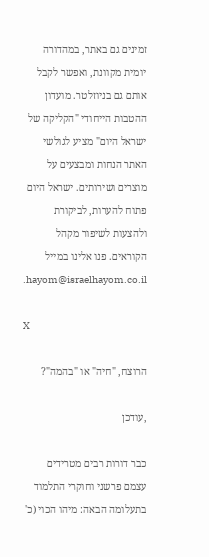זמינים גם באתר, במהדורה יומית מקוונת, ואפשר לקבל אותם גם בניוזלטר. מועדון ההטבות הייחודי "הקליקה של ישראל היום" מציע לגולשי האתר הנחות ומבצעים על מוצרים ושירותים. ישראל היום פתוח להערות, לביקורת ולהצעות לשיפור מקהל הקוראים. פנו אלינו במייל hayom@israelhayom.co.il.

X

הרוצח, "חיה" או "בהמה"?

,עודכן

כבר דורות רבים מטרידים עצמם פרשני וחוקרי התלמוד בתעלומה הבאה: מיהו הכוי (כ'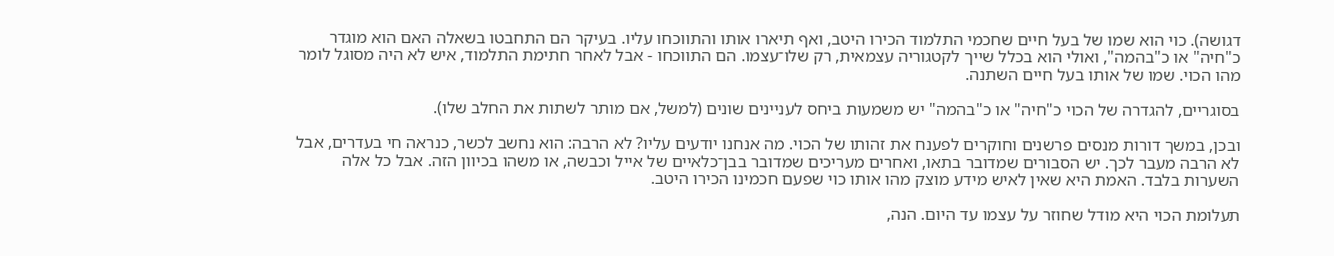דגושה). כוי הוא שמו של בעל חיים שחכמי התלמוד הכירו היטב, ואף תיארו אותו והתווכחו עליו. בעיקר הם התחבטו בשאלה האם הוא מוגדר כ"חיה" או כ"בהמה", ואולי הוא בכלל שייך לקטגוריה עצמאית, רק שלו־עצמו. הם התווכחו - אבל לאחר חתימת התלמוד, איש לא היה מסוגל לומר מהו הכוי. שמו של אותו בעל חיים השתנה.

בסוגריים, להגדרה של הכוי כ"חיה" או כ"בהמה" יש משמעות ביחס לעניינים שונים (למשל, אם מותר לשתות את החלב שלו).

ובכן, במשך דורות מנסים פרשנים וחוקרים לפענח את זהותו של הכוי. מה אנחנו יודעים עליו? לא הרבה: הוא נחשב לכשר, כנראה חי בעדרים, אבל לא הרבה מעבר לכך. יש הסבורים שמדובר בתאו, ואחרים מעריכים שמדובר בבן־כלאיים של אייל וכבשה, או משהו בכיוון הזה. אבל כל אלה השערות בלבד. האמת היא שאין לאיש מידע מוצק מהו אותו כוי שפעם חכמינו הכירו היטב.

תעלומת הכוי היא מודל שחוזר על עצמו עד היום. הנה,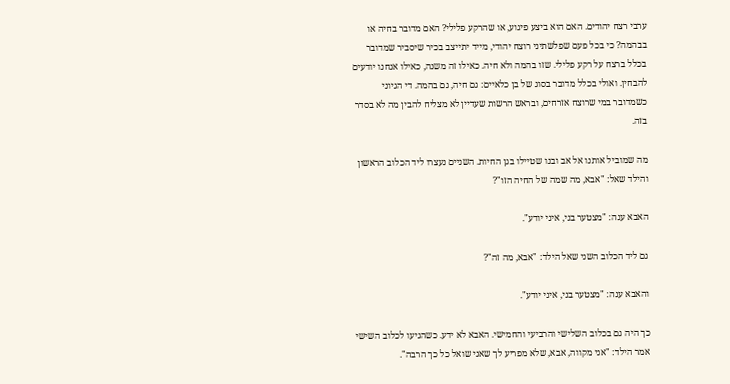ערבי רצח יהודים. האם הוא ביצע פיגוע, או שהרקע פלילי? האם מדובר בחיה או בבהמה? כי בכל פעם שפלשתיני רוצח יהודי, מייד יתייצב בכיר שיסביר שמדובר בכלל ברצח על רקע פלילי. שזו בהמה ולא חיה. כאילו זה משנה, כאילו אנחנו יודעים להבחין. ואולי בכלל מדובר בסוג של בן כלאיים: גם חיה, גם בהמה. די הגיוני כשמדובר במי שרוצח אזרחים, ובראש הרשות שעדיין לא מצליח להבין מה לא בסדר בזה.

מה שמוביל אותנו אל אב ובנו שטיילו בגן החיות. השניים נעצרו ליד הכלוב הראשון והילד שאל: "אבא, מה שמה של החיה הזו"?

האבא ענה: "מצטער בני, איני יודע".

גם ליד הכלוב השני שאל הילד: "אבא, מה זה"?

והאבא ענה: "מצטער בני, איני יודע".

כך היה גם בכלוב השלישי והרביעי והחמישי. האבא לא ידע. כשהגיעו לכלוב השישי אמר הילד: "אני מקווה, אבא, שלא מפריע לך שאני שואל כל כך הרבה".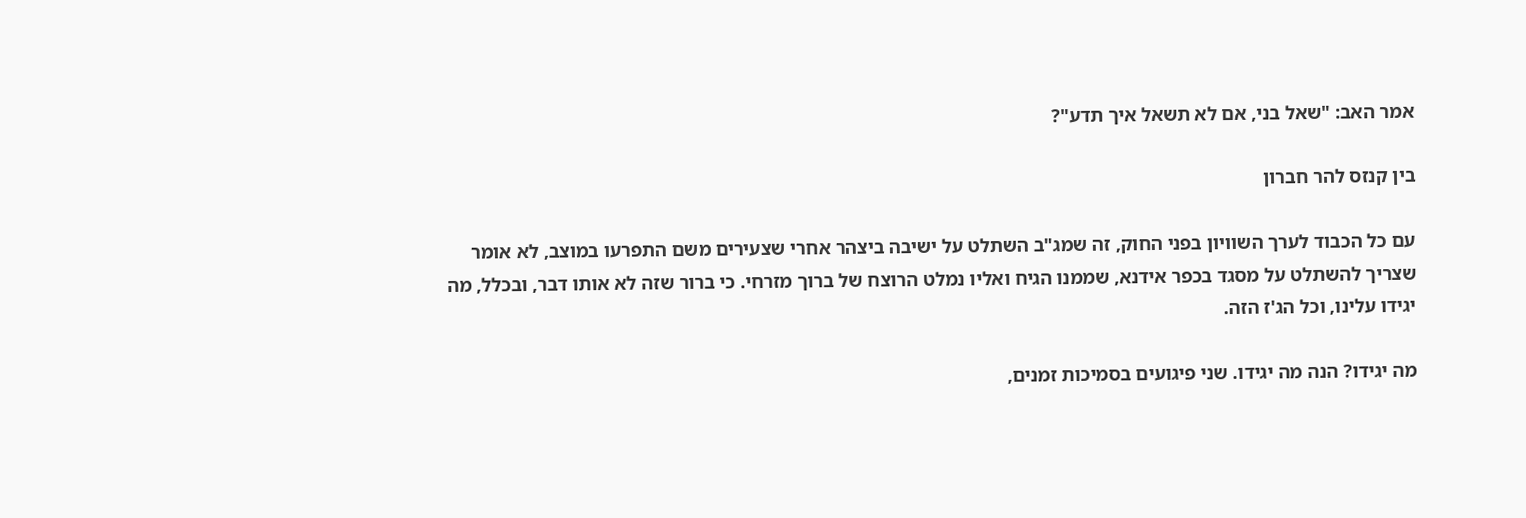אמר האב: "שאל בני, אם לא תשאל איך תדע"?

בין קנזס להר חברון

עם כל הכבוד לערך השוויון בפני החוק, זה שמג"ב השתלט על ישיבה ביצהר אחרי שצעירים משם התפרעו במוצב, לא אומר שצריך להשתלט על מסגד בכפר אידנא, שממנו הגיח ואליו נמלט הרוצח של ברוך מזרחי. כי ברור שזה לא אותו דבר, ובכלל, מה יגידו עלינו, וכל הג'ז הזה.

מה יגידו? הנה מה יגידו. שני פיגועים בסמיכות זמנים,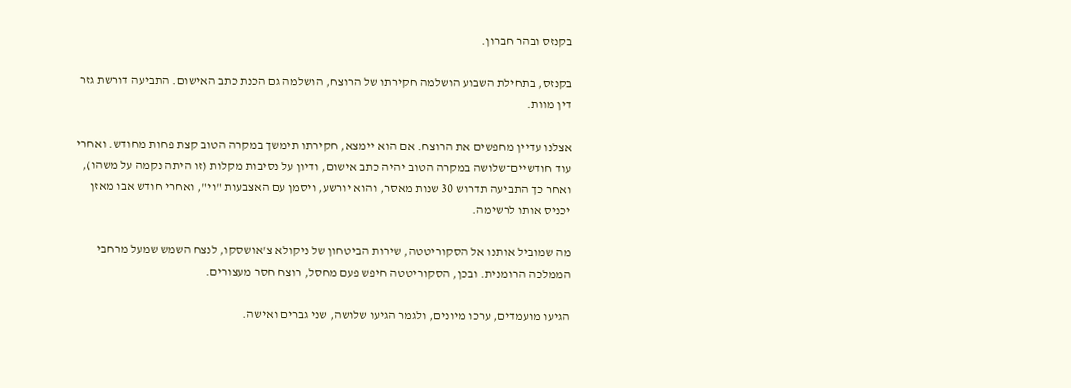בקנזס ובהר חברון.

בקנזס, בתחילת השבוע הושלמה חקירתו של הרוצח, הושלמה גם הכנת כתב האישום. התביעה דורשת גזר דין מוות.

אצלנו עדיין מחפשים את הרוצח. אם הוא יימצא, חקירתו תימשך במקרה הטוב קצת פחות מחודש. ואחרי עוד חודשיים־שלושה במקרה הטוב יהיה כתב אישום, ודיון על נסיבות מקלות (זו היתה נקמה על משהו), ואחר כך התביעה תדרוש 30 שנות מאסר, והוא יורשע, ויסמן עם האצבעות "וי", ואחרי חודש אבו מאזן יכניס אותו לרשימה.

מה שמוביל אותנו אל הסקוריטטה, שירות הביטחון של ניקולא צ'אושסקו, לנצח השמש שמעל מרחבי הממלכה הרומנית. ובכן, הסקוריטטה חיפש פעם מחסל, רוצח חסר מעצורים.

הגיעו מועמדים, ערכו מיונים, ולגמר הגיעו שלושה, שני גברים ואישה.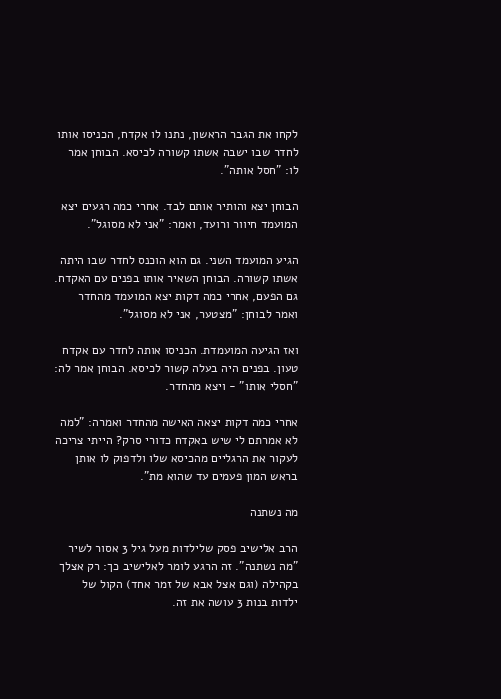לקחו את הגבר הראשון, נתנו לו אקדח, הכניסו אותו לחדר שבו ישבה אשתו קשורה לכיסא. הבוחן אמר לו: "חסל אותה".

הבוחן יצא והותיר אותם לבד. אחרי כמה רגעים יצא המועמד חיוור ורועד, ואמר: "אני לא מסוגל".

הגיע המועמד השני. גם הוא הוכנס לחדר שבו היתה אשתו קשורה. הבוחן השאיר אותו בפנים עם האקדח. גם הפעם, אחרי כמה דקות יצא המועמד מהחדר ואמר לבוחן: "מצטער, אני לא מסוגל".

ואז הגיעה המועמדת. הכניסו אותה לחדר עם אקדח טעון. בפנים היה בעלה קשור לכיסא. הבוחן אמר לה: "חסלי אותו" - ויצא מהחדר.

אחרי כמה דקות יצאה האישה מהחדר ואמרה: "למה לא אמרתם לי שיש באקדח כדורי סרק? הייתי צריכה לעקור את הרגליים מהכיסא שלו ולדפוק לו אותן בראש המון פעמים עד שהוא מת".

מה נשתנה

הרב אלישיב פסק שלילדות מעל גיל 3 אסור לשיר "מה נשתנה". זה הרגע לומר לאלישיב כך: רק אצלך בקהילה (וגם אצל אבא של זמר אחד) הקול של ילדות בנות 3 עושה את זה.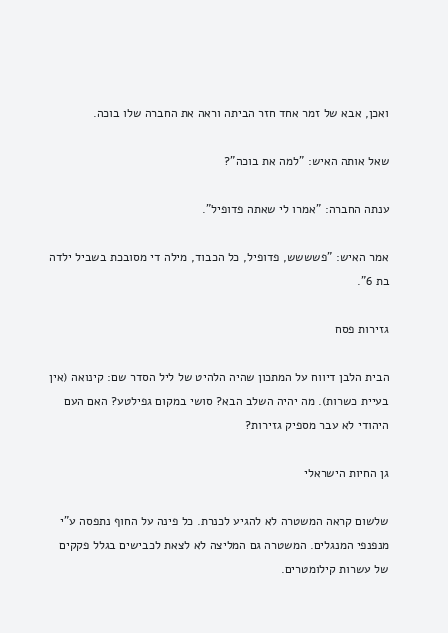ואכן, אבא של זמר אחד חזר הביתה וראה את החברה שלו בוכה.

שאל אותה האיש: "למה את בוכה"?

ענתה החברה: "אמרו לי שאתה פדופיל".

אמר האיש: "פשששש, פדופיל, כל הכבוד, מילה די מסובכת בשביל ילדה בת 6".

גזירות פסח

הבית הלבן דיווח על המתכון שהיה הלהיט של ליל הסדר שם: קינואה (אין בעיית כשרות). מה יהיה השלב הבא? סושי במקום גפילטע? האם העם היהודי לא עבר מספיק גזירות?

גן החיות הישראלי

שלשום קראה המשטרה לא להגיע לכנרת. כל פינה על החוף נתפסה ע"י מנפנפי המנגלים. המשטרה גם המליצה לא לצאת לכבישים בגלל פקקים של עשרות קילומטרים.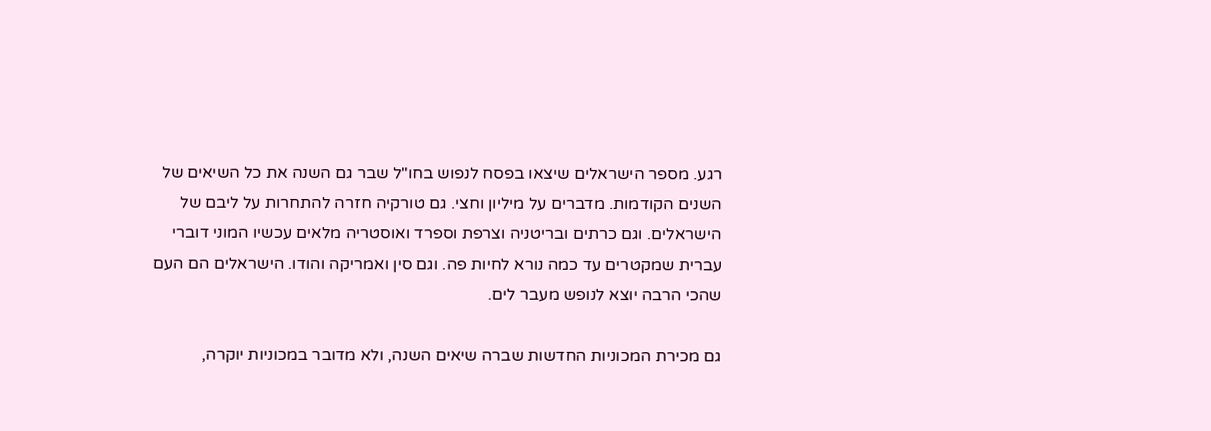רגע. מספר הישראלים שיצאו בפסח לנפוש בחו"ל שבר גם השנה את כל השיאים של השנים הקודמות. מדברים על מיליון וחצי. גם טורקיה חזרה להתחרות על ליבם של הישראלים. וגם כרתים ובריטניה וצרפת וספרד ואוסטריה מלאים עכשיו המוני דוברי עברית שמקטרים עד כמה נורא לחיות פה. וגם סין ואמריקה והודו. הישראלים הם העם שהכי הרבה יוצא לנופש מעבר לים.

גם מכירת המכוניות החדשות שברה שיאים השנה, ולא מדובר במכוניות יוקרה,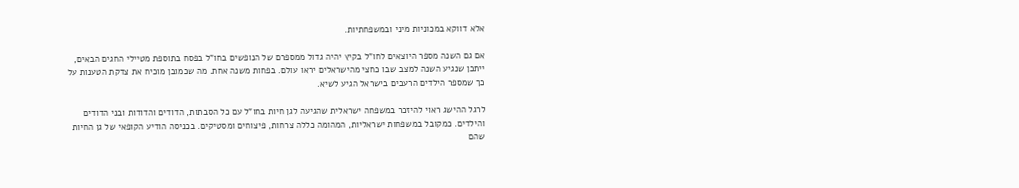אלא דווקא במכוניות מיני ובמשפחתיות.

אם גם השנה מספר היוצאים לחו"ל בקיץ יהיה גדול ממספרם של הנופשים בחו"ל בפסח בתוספת מטיילי החגים הבאים, ייתכן שנגיע השנה למצב שבו כחצי מהישראלים יראו עולם. בפחות משנה אחת. מה שכמובן מוכיח את צדקת הטענות על כך שמספר הילדים הרעבים בישראל הגיע לשיא.

לרגל ההישג ראוי להיזכר במשפחה ישראלית שהגיעה לגן חיות בחו"ל עם כל הסבתות, הדודים והדודות ובני הדודים והילדים. כמקובל במשפחות ישראליות, המהומה כללה צרחות, פיצוחים ומסטיקים. בכניסה הודיע הקופאי של גן החיות שהם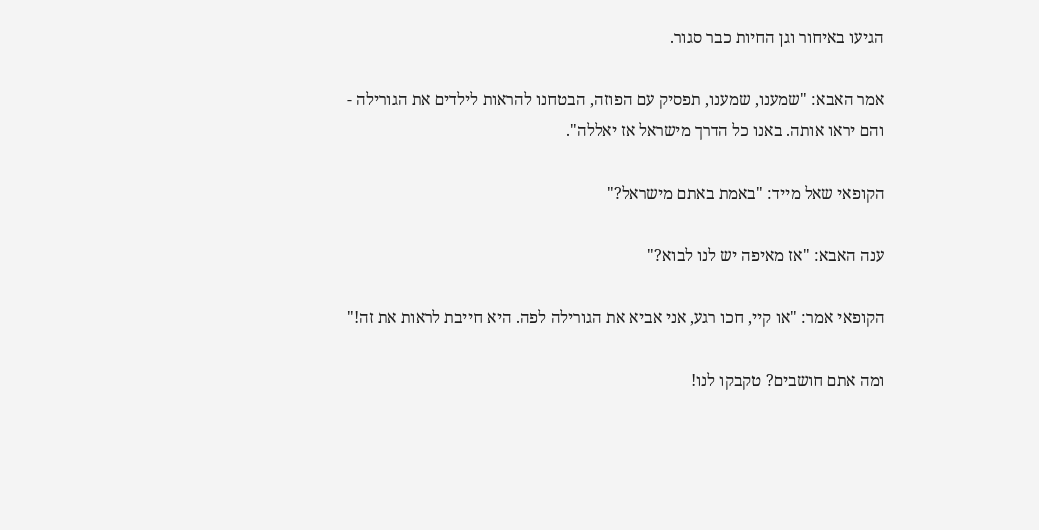הגיעו באיחור וגן החיות כבר סגור.

אמר האבא: "שמענו, שמענו, תפסיק עם הפוזה, הבטחנו להראות לילדים את הגורילה - והם יראו אותה. באנו כל הדרך מישראל אז יאללה".

הקופאי שאל מייד: "באמת באתם מישראל?"

ענה האבא: "אז מאיפה יש לנו לבוא?"

הקופאי אמר: "או קיי, חכו רגע, אני אביא את הגורילה לפה. היא חייבת לראות את זה!"

ומה אתם חושבים? טקבקו לנו!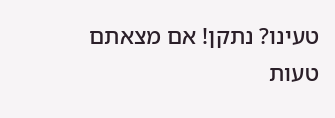טעינו? נתקן! אם מצאתם טעות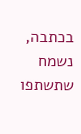בכתבה, נשמח שתשתפו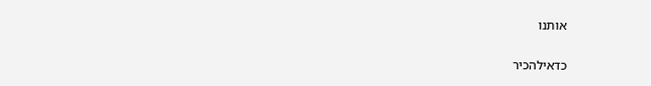אותנו

כדאילהכיר